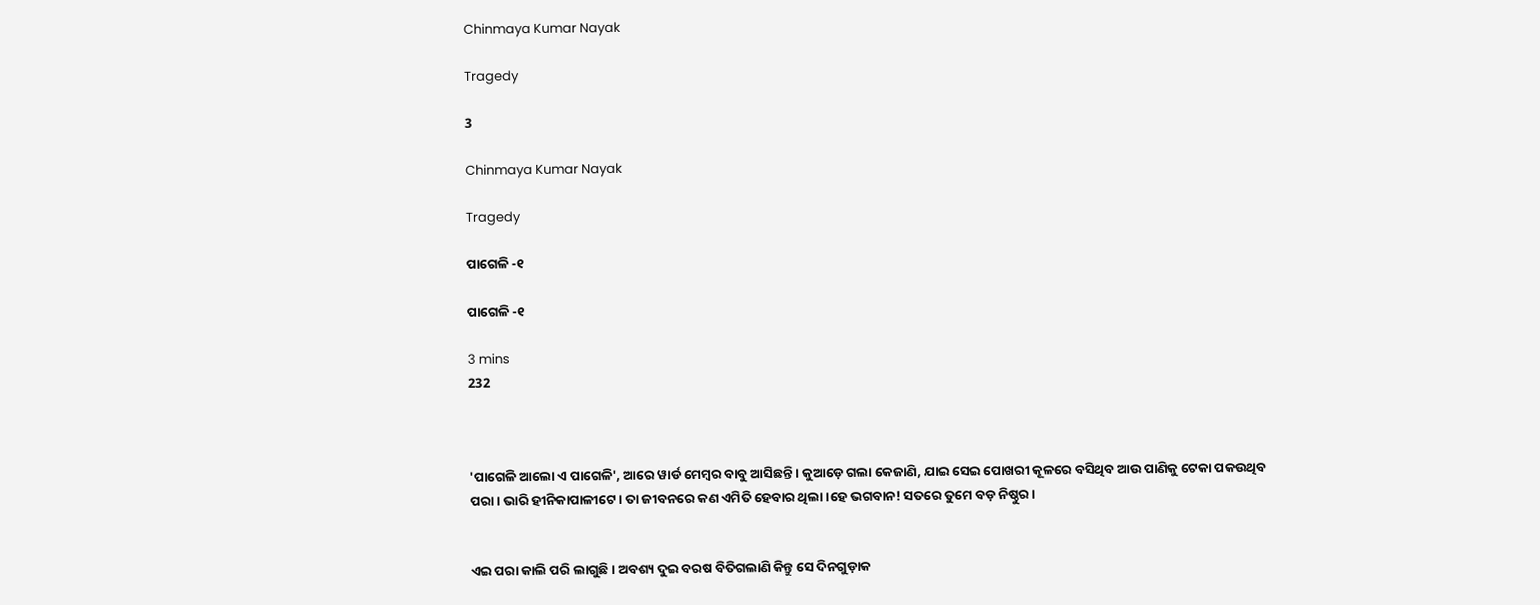Chinmaya Kumar Nayak

Tragedy

3

Chinmaya Kumar Nayak

Tragedy

ପାଗେଳି -୧

ପାଗେଳି -୧

3 mins
232



'ପାଗେଳି ଆଲୋ ଏ ପାଗେଳି', ଆରେ ୱାର୍ଡ ମେମ୍ବର ବାବୁ ଆସିଛନ୍ତି। କୁଆଡ଼େ ଗଲା କେଜାଣି, ଯାଇ ସେଇ ପୋଖରୀ କୂଳରେ ବସିଥିବ ଆଉ ପାଣିକୁ ଟେକା ପକଉଥିବ ପରା। ଭାରି ହୀନିକାପାଳୀଟେ। ତା ଜୀବନରେ କଣ ଏମିତି ହେବାର ଥିଲା।ହେ ଭଗବାନ! ସତରେ ତୁମେ ବଡ଼ ନିଷ୍ଠୁର।


ଏଇ ପରା କାଲି ପରି ଲାଗୁଛି। ଅବଶ୍ୟ ଦୁଇ ବରଷ ବିତିଗଲାଣି କିନ୍ତୁ ସେ ଦିନଗୁଡ଼ାକ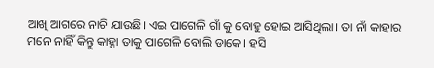ଆଖି ଆଗରେ ନାଚି ଯାଉଛି। ଏଇ ପାଗେଳି ଗାଁ କୁ ବୋହୁ ହୋଇ ଆସିଥିଲା। ତା ନାଁ କାହାର ମନେ ନାହିଁ କିନ୍ତୁ କାହ୍ନା ତାକୁ ପାଗେଳି ବୋଲି ଡାକେ। ହସି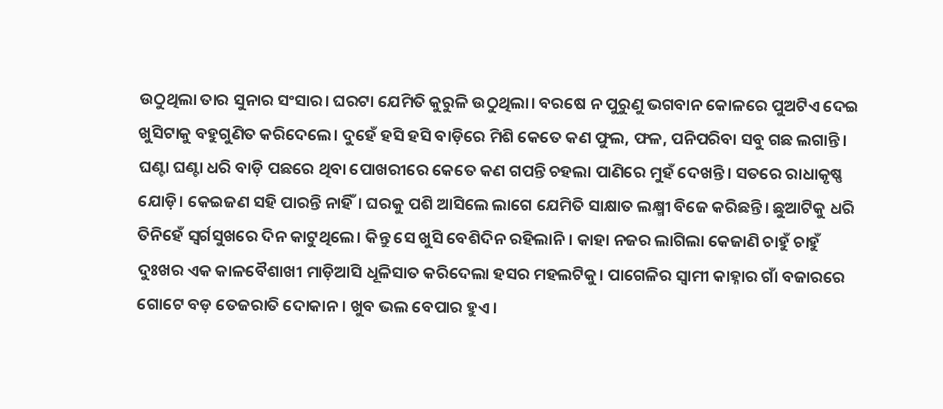ଉଠୁଥିଲା ତାର ସୁନାର ସଂସାର। ଘରଟା ଯେମିତି କୁରୁଳି ଉଠୁଥିଲା। ବରଷେ ନ ପୁରୁଣୁ ଭଗବାନ କୋଳରେ ପୁଅଟିଏ ଦେଇ ଖୁସିଟାକୁ ବହୁଗୁଣିତ କରିଦେଲେ। ଦୁହେଁ ହସି ହସି ବାଡ଼ିରେ ମିଶି କେତେ କଣ ଫୁଲ, ଫଳ, ପନିପରିବା ସବୁ ଗଛ ଲଗାନ୍ତି। ଘଣ୍ଟା ଘଣ୍ଟା ଧରି ବାଡ଼ି ପଛରେ ଥିବା ପୋଖରୀରେ କେତେ କଣ ଗପନ୍ତି ଚହଲା ପାଣିରେ ମୁହଁ ଦେଖନ୍ତି। ସତରେ ରାଧାକୃଷ୍ଣ ଯୋଡ଼ି। କେଇଜଣ ସହି ପାରନ୍ତି ନାହିଁ। ଘରକୁ ପଶି ଆସିଲେ ଲାଗେ ଯେମିତି ସାକ୍ଷାତ ଲକ୍ଷ୍ମୀ ବିଜେ କରିଛନ୍ତି। ଛୁଆଟିକୁ ଧରି ତିନିହେଁ ସ୍ୱର୍ଗସୁଖରେ ଦିନ କାଟୁଥିଲେ। କିନ୍ତୁ ସେ ଖୁସି ବେଶିଦିନ ରହିଲାନି। କାହା ନଜର ଲାଗିଲା କେଜାଣି ଚାହୁଁ ଚାହୁଁ ଦୁଃଖର ଏକ କାଳବୈଶାଖୀ ମାଡ଼ିଆସି ଧୂଳିସାତ କରିଦେଲା ହସର ମହଲଟିକୁ। ପାଗେଳିର ସ୍ୱାମୀ କାହ୍ନାର ଗାଁ ବଜାରରେ ଗୋଟେ ବଡ଼ ତେଜରାତି ଦୋକାନ। ଖୁବ ଭଲ ବେପାର ହୁଏ।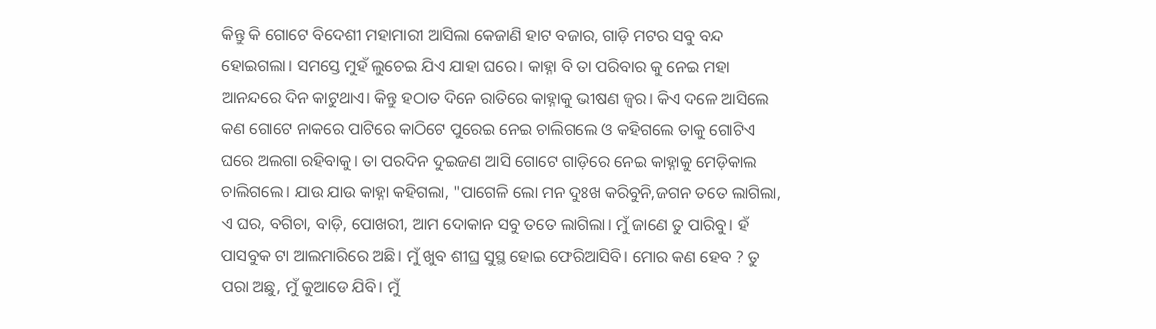କିନ୍ତୁ କି ଗୋଟେ ବିଦେଶୀ ମହାମାରୀ ଆସିଲା କେଜାଣି ହାଟ ବଜାର, ଗାଡ଼ି ମଟର ସବୁ ବନ୍ଦ ହୋଇଗଲା। ସମସ୍ତେ ମୁହଁ ଲୁଚେଇ ଯିଏ ଯାହା ଘରେ। କାହ୍ନା ବି ତା ପରିବାର କୁ ନେଇ ମହା ଆନନ୍ଦରେ ଦିନ କାଟୁଥାଏ। କିନ୍ତୁ ହଠାତ ଦିନେ ରାତିରେ କାହ୍ନାକୁ ଭୀଷଣ ଜ୍ଵର। କିଏ ଦଳେ ଆସିଲେ କଣ ଗୋଟେ ନାକରେ ପାଟିରେ କାଠିଟେ ପୁରେଇ ନେଇ ଚାଲିଗଲେ ଓ କହିଗଲେ ତାକୁ ଗୋଟିଏ ଘରେ ଅଲଗା ରହିବାକୁ। ତା ପରଦିନ ଦୁଇଜଣ ଆସି ଗୋଟେ ଗାଡ଼ିରେ ନେଇ କାହ୍ନାକୁ ମେଡ଼ିକାଲ ଚାଲିଗଲେ। ଯାଉ ଯାଉ କାହ୍ନା କହିଗଲା, "ପାଗେଳି ଲୋ ମନ ଦୁଃଖ କରିବୁନି,ଜଗନ ତତେ ଲାଗିଲା, ଏ ଘର, ବଗିଚା, ବାଡ଼ି, ପୋଖରୀ, ଆମ ଦୋକାନ ସବୁ ତତେ ଲାଗିଲା। ମୁଁ ଜାଣେ ତୁ ପାରିବୁ। ହଁ ପାସବୁକ ଟା ଆଲମାରିରେ ଅଛି। ମୁଁ ଖୁବ ଶୀଘ୍ର ସୁସ୍ଥ ହୋଇ ଫେରିଆସିବି। ମୋର କଣ ହେବ ? ତୁ ପରା ଅଛୁ, ମୁଁ କୁଆଡେ ଯିବି। ମୁଁ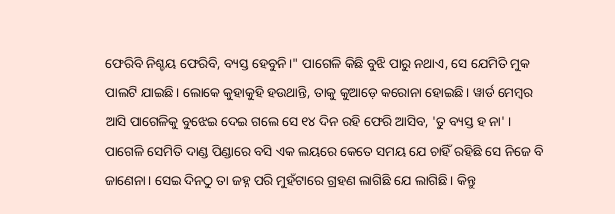ଫେରିବି ନିଶ୍ଚୟ ଫେରିବି, ବ୍ୟସ୍ତ ହେବୁନି।" ପାଗେଳି କିଛି ବୁଝି ପାରୁ ନଥାଏ, ସେ ଯେମିତି ମୁକ ପାଲଟି ଯାଇଛି। ଲୋକେ କୁହାକୁହି ହଉଥାନ୍ତି, ତାକୁ କୁଆଡ଼େ କରୋନା ହୋଇଛି। ୱାର୍ଡ ମେମ୍ବର ଆସି ପାଗେଳିକୁ ବୁଝେଇ ଦେଇ ଗଲେ ସେ ୧୪ ଦିନ ରହି ଫେରି ଆସିବ, 'ତୁ ବ୍ୟସ୍ତ ହ ନା' । ପାଗେଳି ସେମିତି ଦାଣ୍ଡ ପିଣ୍ଡାରେ ବସି ଏକ ଲୟରେ କେତେ ସମୟ ଯେ ଚାହିଁ ରହିଛି ସେ ନିଜେ ବି ଜାଣେନା। ସେଇ ଦିନଠୁ ତା ଜହ୍ନ ପରି ମୁହଁଟାରେ ଗ୍ରହଣ ଲାଗିଛି ଯେ ଲାଗିଛି। କିନ୍ତୁ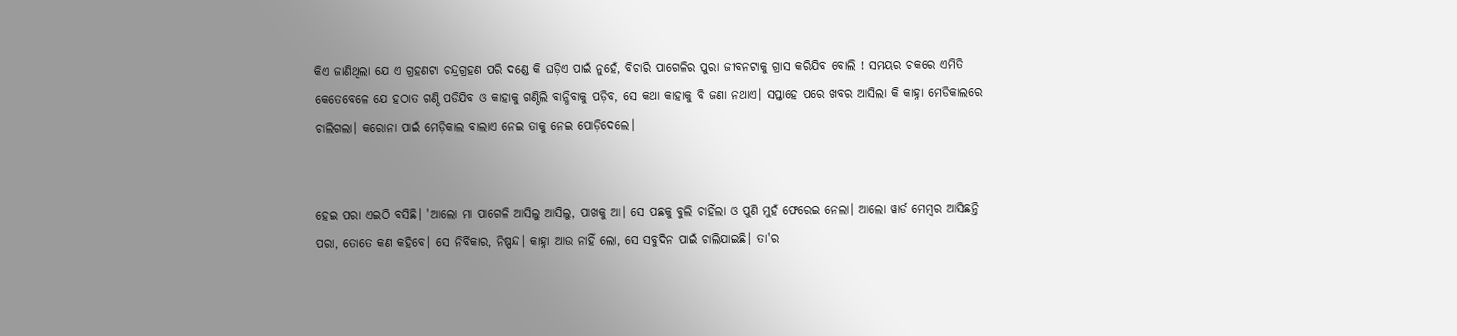କିଏ ଜାଣିଥିଲା ଯେ ଏ ଗ୍ରହଣଟା ଚନ୍ଦ୍ରଗ୍ରହଣ ପରି ଦଣ୍ଡେ କି ଘଡ଼ିଏ ପାଇଁ ନୁହେଁ, ବିଚାରି ପାଗେଳିର ପୁରା ଜୀବନଟାକୁ ଗ୍ରାସ କରିଯିବ ବୋଲି ! ସମୟର ଚକରେ ଏମିତି କେତେବେଳେ ଯେ ହଠାତ ଗଣ୍ଠି ପଡିଯିବ ଓ କାହାକୁ ଗଣ୍ଠିଲି ବାନ୍ଧିବାକୁ ପଡ଼ିବ, ସେ କଥା କାହାକୁ ବି ଜଣା ନଥାଏ। ସପ୍ତାହେ ପରେ ଖବର ଆସିଲା କି କାହ୍ନା ମେଡିକାଲରେ ଚାଲିଗଲା। କରୋନା ପାଇଁ ମେଡ଼ିକାଲ ବାଲାଏ ନେଇ ତାକୁ ନେଇ ପୋଡ଼ିଦେଲେ।


ହେଇ ପରା ଏଇଠି ବସିଛି। 'ଆଲୋ ମା ପାଗେଳି ଆସିଲୁ ଆସିଲୁ, ପାଖକୁ ଆ। ସେ ପଛକୁ ବୁଲି ଚାହିଁଲା ଓ ପୁଣି ମୁହଁ ଫେରେଇ ନେଲା। ଆଲୋ ୱାର୍ଡ ମେମ୍ବର ଆସିଛନ୍ତି ପରା, ତୋତେ କଣ କହିବେ। ସେ ନିର୍ବିକାର, ନିଷ୍ପନ୍ଦ। କାହ୍ନା ଆଉ ନାହିଁ ଲୋ, ସେ ସବୁଦିନ ପାଇଁ ଚାଲିଯାଇଛି। ତା'ର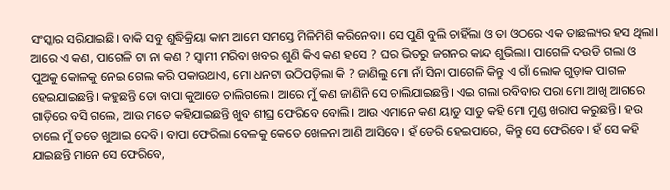ସଂସ୍କାର ସରିଯାଇଛି। ବାକି ସବୁ ଶୁଦ୍ଧିକ୍ରିୟା କାମ ଆମେ ସମସ୍ତେ ମିଳିମିଶି କରିନେବା। ସେ ପୁଣି ବୁଲି ଚାହିଁଲା ଓ ତା ଓଠରେ ଏକ ତାଛଲ୍ୟର ହସ ଥିଲା। ଆରେ ଏ କଣ, ପାଗେଳି ଟା ନା କଣ ? ସ୍ୱାମୀ ମରିବା ଖବର ଶୁଣି କିଏ କଣ ହସେ ? ଘର ଭିତରୁ ଜଗନର କାନ୍ଦ ଶୁଭିଲା। ପାଗେଳି ଦଉଡି ଗଲା ଓ ପୁଅକୁ କୋଳକୁ ନେଇ ଗେଲ କରି ପକାଉଥାଏ, ମୋ ଧନଟା ଉଠିପଡ଼ିଲା କି ? ଜାଣିଲୁ ମୋ ନାଁ ସିନା ପାଗେଳି କିନ୍ତୁ ଏ ଗାଁ ଲୋକ ଗୁଡ଼ାକ ପାଗଳ ହେଇଯାଇଛନ୍ତି। କହୁଛନ୍ତି ତୋ ବାପା କୁଆଡେ ଚାଲିଗଲେ। ଆରେ ମୁଁ କଣ ଜାଣିନି ସେ ଚାଲିଯାଇଛନ୍ତି। ଏଇ ଗଲା ରବିବାର ପରା ମୋ ଆଖି ଆଗରେ ଗାଡ଼ିରେ ବସି ଗଲେ, ଆଉ ମତେ କହିଯାଇଛନ୍ତି ଖୁବ ଶୀଘ୍ର ଫେରିବେ ବୋଲି। ଆଉ ଏମାନେ କଣ ୟାଡୁ ସାଡୁ କହି ମୋ ମୁଣ୍ଡ ଖରାପ କରୁଛନ୍ତି। ହଉ ଚାଲେ ମୁଁ ତତେ ଖୁଆଇ ଦେବି। ବାପା ଫେରିଲା ବେଳକୁ କେତେ ଖେଳନା ଆଣି ଆସିବେ। ହଁ ଡେରି ହେଇପାରେ, କିନ୍ତୁ ସେ ଫେରିବେ। ହଁ ସେ କହି ଯାଇଛନ୍ତି ମାନେ ସେ ଫେରିବେ,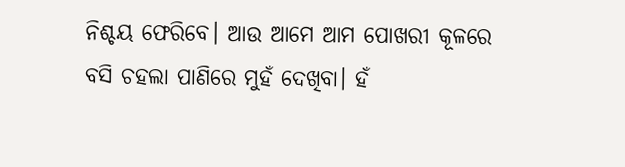ନିଶ୍ଚୟ ଫେରିବେ। ଆଉ ଆମେ ଆମ ପୋଖରୀ କୂଳରେ ବସି ଚହଲା ପାଣିରେ ମୁହଁ ଦେଖିବା। ହଁ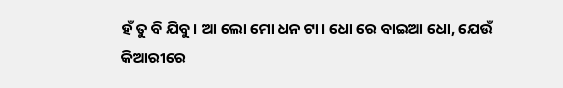ହଁ ତୁ ବି ଯିବୁ। ଆ ଲୋ ମୋ ଧନ ଟା। ଧୋ ରେ ବାଇଆ ଧୋ, ଯେଉଁ କିଆରୀରେ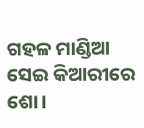ଗହଳ ମାଣ୍ଡିଆ ସେଇ କିଆରୀରେ ଶୋ।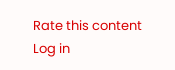Rate this content
Log in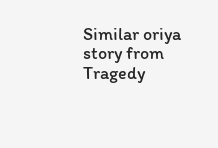Similar oriya story from Tragedy